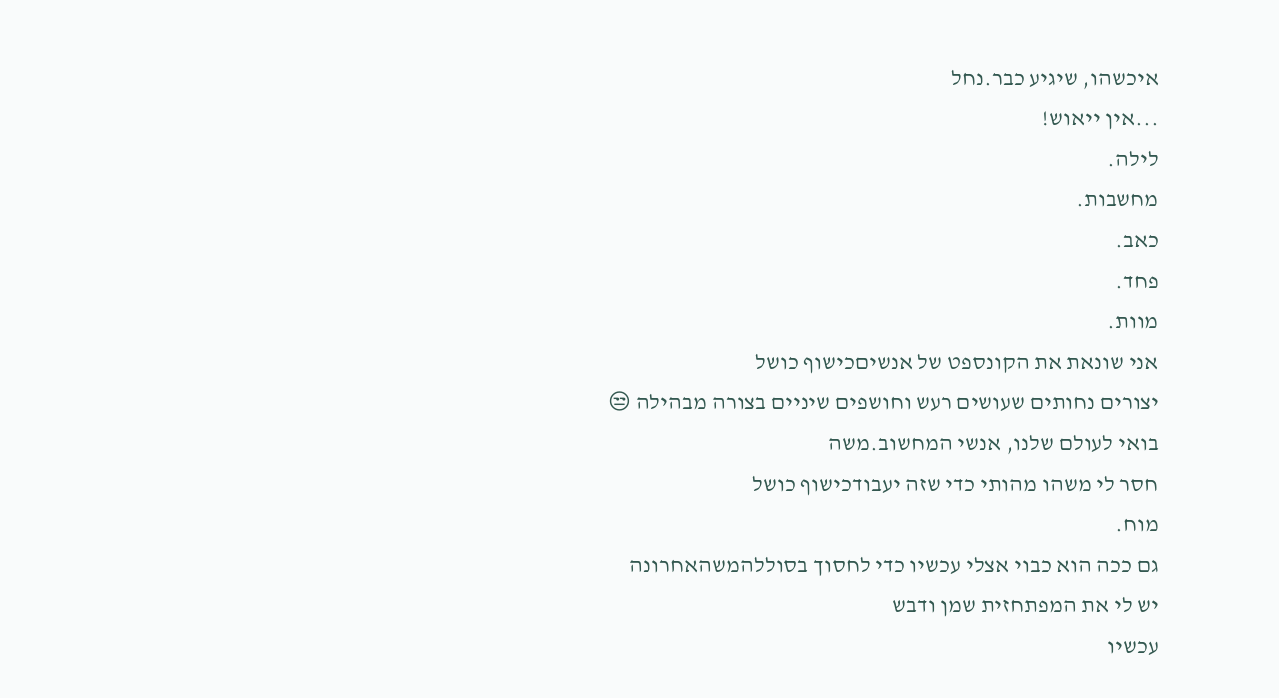איכשהו, שיגיע כבר.נחל
...אין ייאוש!
לילה.
מחשבות.
כאב.
פחד.
מוות.
אני שונאת את הקונספט של אנשיםכישוף כושל
יצורים נחותים שעושים רעש וחושפים שיניים בצורה מבהילה 😒
בואי לעולם שלנו, אנשי המחשוב.משה
חסר לי משהו מהותי כדי שזה יעבודכישוף כושל
מוח.
גם ככה הוא כבוי אצלי עכשיו כדי לחסוך בסוללהמשהאחרונה
יש לי את המפתחזית שמן ודבש
עכשיו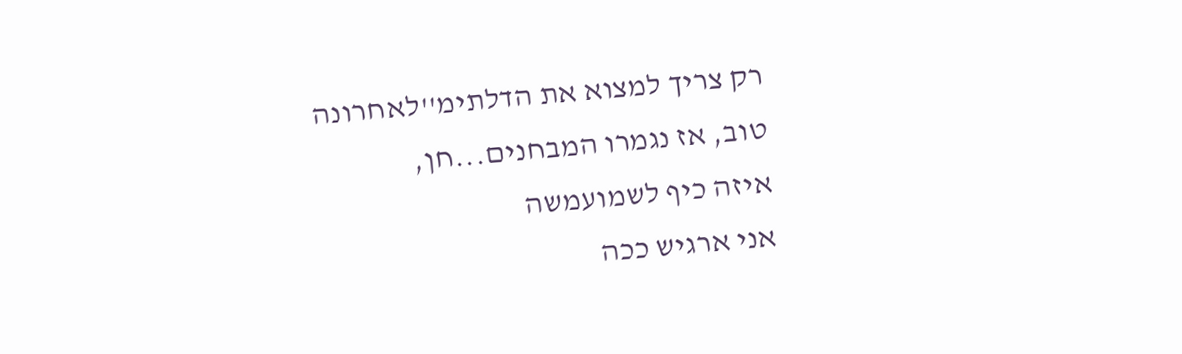רק צריך למצוא את הדלתימ''לאחרונה
טוב, אז נגמרו המבחנים...חן,
איזה כיף לשמועמשה
אני ארגיש ככה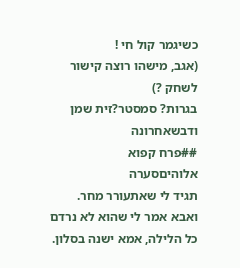כשיגמר קול חי !
(אגב, מישהו רוצה קישור לשחק ?)
בגרות? סמסטר?זית שמן ודבשאחרונה
##פרח קפוא
אלוהיםסערה
תגיד לי שאתעורר מחר.
ואבא אמר לי שהוא לא נרדם כל הלילה, אמא ישנה בסלון.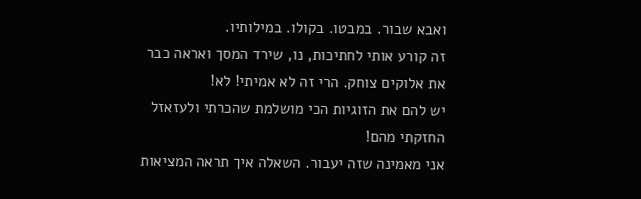ואבא שבור. במבטו. בקולו. במילותיו.
זה קורע אותי לחתיכות, נו, שירד המסך ואראה כבר את אלוקים צוחק. הרי זה לא אמיתי! לא!
יש להם את הזוגיות הכי מושלמת שהכרתי ולעזאזל החזקתי מהם!
אני מאמינה שזה יעבור. השאלה איך תראה המציאות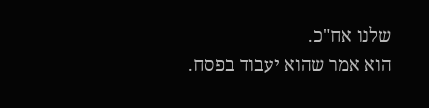שלנו אח"כ.
הוא אמר שהוא יעבוד בפסח.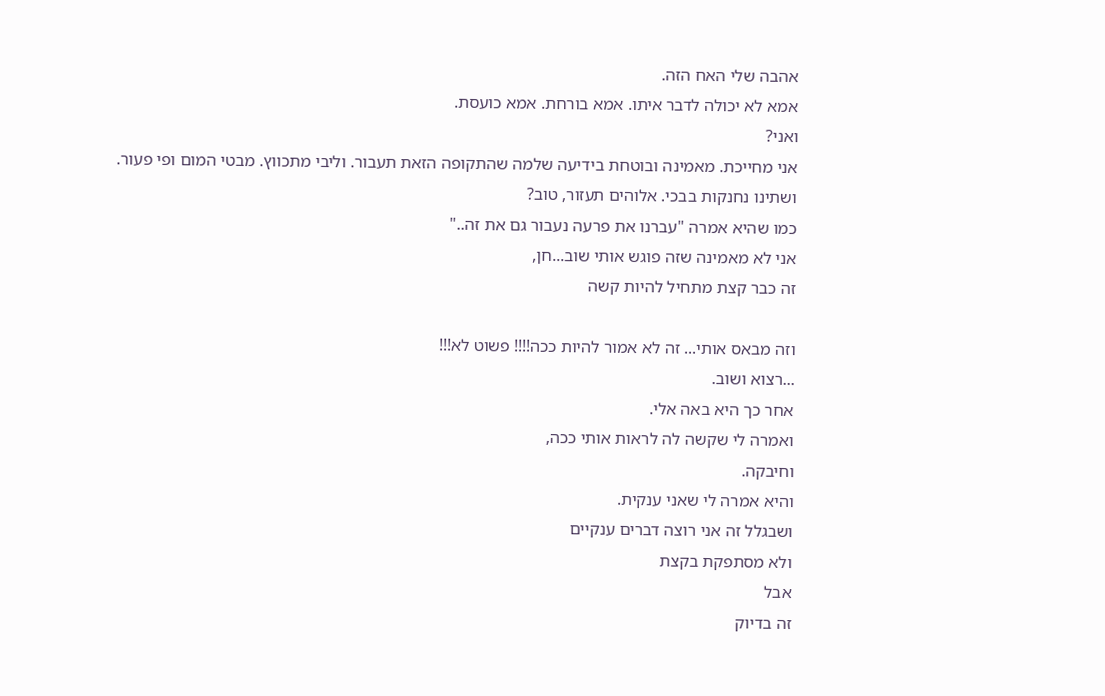אהבה שלי האח הזה.
אמא לא יכולה לדבר איתו. אמא בורחת. אמא כועסת.
ואני?
אני מחייכת. מאמינה ובוטחת בידיעה שלמה שהתקופה הזאת תעבור. וליבי מתכווץ. מבטי המום ופי פעור.
ושתינו נחנקות בבכי. אלוהים תעזור, טוב?
כמו שהיא אמרה "עברנו את פרעה נעבור גם את זה.."
אני לא מאמינה שזה פוגש אותי שוב...חן,
זה כבר קצת מתחיל להיות קשה

וזה מבאס אותי... זה לא אמור להיות ככה!!!! פשוט לא!!!
...רצוא ושוב.
אחר כך היא באה אלי.
ואמרה לי שקשה לה לראות אותי ככה,
וחיבקה.
והיא אמרה לי שאני ענקית.
ושבגלל זה אני רוצה דברים ענקיים
ולא מסתפקת בקצת
אבל
זה בדיוק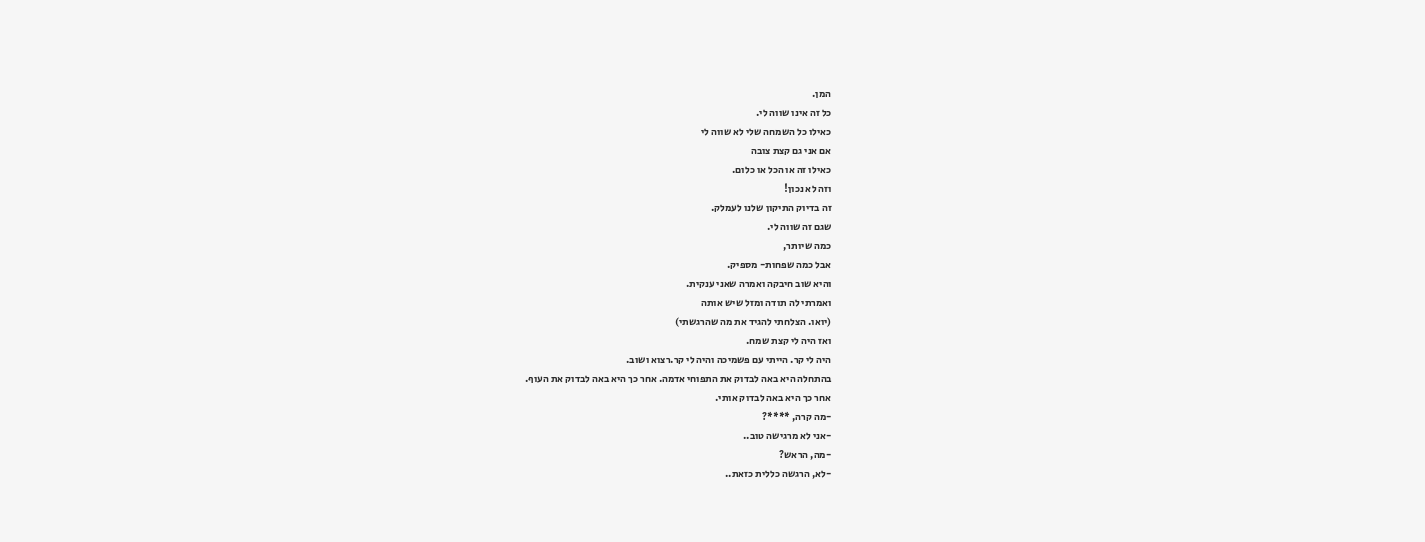המן.
כל זה אינו שווה לי.
כאילו כל השמחה שלי לא שווה לי
אם אני גם קצת צובה
כאילו זה או הכל או כלום.
וזה לא נכון!
זה בדיוק התיקון שלנו לעמלק.
שגם זה שווה לי.
כמה שיותר,
אבל כמה שפחות- מספיק.
והיא שוב חיבקה ואמרה שאני ענקית.
ואמרתי לה תודה ומזל שיש אותה
(יואו. הצלחתי להגיד את מה שהרגשתי)
ואז היה לי קצת שמח.
היה לי קר. הייתי עם פשמיכה והיה לי קר.רצוא ושוב.
בהתחלה היא באה לבדוק את התפוחי אדמה. אחר כך היא באה לבדוק את העוף.
אחר כך היא באה לבדוק אותי.
-מה קרה, ****?
-אני לא מרגישה טוב..
-מה, הראש?
-לא, הרגשה כללית כזאת..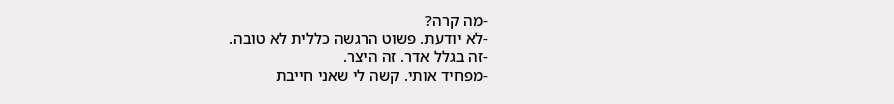-מה קרה?
-לא יודעת. פשוט הרגשה כללית לא טובה.
-זה בגלל אדר. זה היצר.
-מפחיד אותי. קשה לי שאני חייבת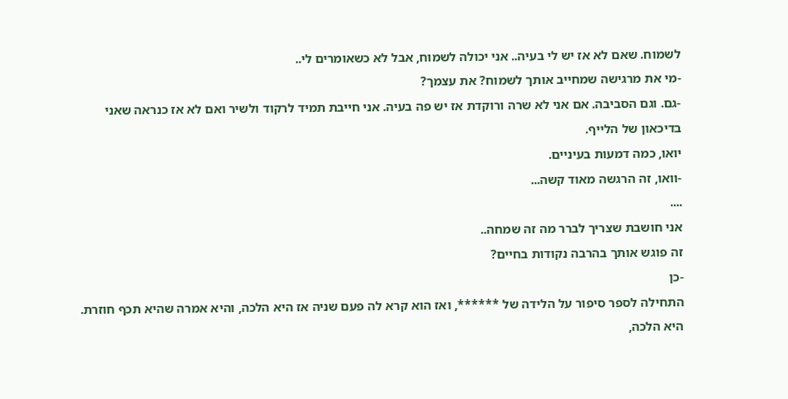לשמוח. שאם לא אז יש לי בעיה.. אני יכולה לשמוח, אבל לא כשאומרים לי..
-מי את מרגישה שמחייב אותך לשמוח? את עצמך?
-גם. וגם הסביבה. אם אני לא שרה ורוקדת אז יש פה בעיה. אני חייבת תמיד לרקוד ולשיר ואם לא אז כנראה שאני בדיכאון של הלייף.
יואו, כמה דמעות בעיניים.
-וואו, זה הרגשה מאוד קשה...
....
אני חושבת שצריך לברר מה זה שמחה..
זה פוגש אותך בהרבה נקודות בחיים?
-כן
התחילה לספר סיפור על הלידה של ******, ואז הוא קרא לה פעם שניה אז היא הלכה, והיא אמרה שהיא תכף חוזרת.
היא הלכה,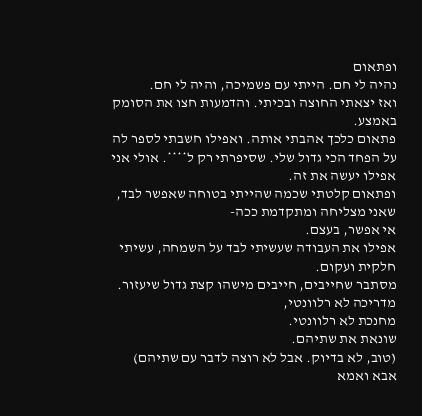ופתאום
נהיה לי חם. הייתי עם פשמיכה, והיה לי חם.
ואז יצאתי החוצה ובכיתי. והדמעות חצו את הסומק באמצע.
פתאום כלכך אהבתי אותה. ואפילו חשבתי לספר לה על הפחד הכי גדול שלי. שסיפרתי רק ל****. אולי אני אפילו יעשה את זה.
ופתאום קלטתי שכמה שהייתי בטוחה שאפשר לבד, שאני מצליחה ומתקדמת ככה-
אי אפשר, בעצם.
אפילו את העבודה שעשיתי לבד על השמחה, עשיתי חלקית ועקום.
מסתבר שחייבים, חייבים מישהו קצת גדול שיעזור.
מדריכה לא רלוונטי,
מחנכת לא רלוונטי.
שונאת את שתיהם.
(טוב, לא בדיוק. אבל לא רוצה לדבר עם שתיהם)
אבא ואמא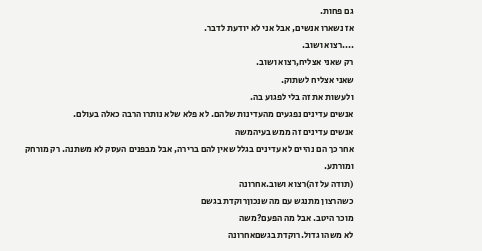גם פחות.
אז נשארו אנשים, אבל אני לא יודעת לדבר.
....רצוא ושוב.
רק שאני אצליח,רצוא ושוב.
שאני אצליח לשתוק.
ולעשות את זה בלי לפגוע בה.
אנשים עדינים נפגעים מהעדינות שלהם. לא פלא שלא נותרו הרבה כאלה בעולם.
אנשים עדינים זה ממש בעיהמשה
אחר כך הם נהיים לא עדינים בגלל שאין להם ברירה, אבל מבפנים העסק לא משתנה. רק מורחק ומורתע.
(תודה על זה)רצוא ושוב.אחרונה
כשהרצון מתנגש עם מה שנכוןרוקדת בגשם
מוכר היטב. אבל מה הפעם?משה
לא משהו גדול.רוקדת בגשםאחרונה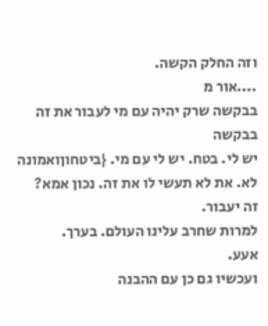וזה החלק הקשה.
....אור מ
בבקשה שרק יהיה עם מי לעבור את זה
בבקשה
יש לי. בטח. יש לי עם מי. {ביטחוןואמונה
לא. את לא תעשי לו את זה. נכון אמא?
זה יעבור.
למרות שחרב עלינו העולם. בערך.
אעע.
ועכשיו גם כן עם ההבנה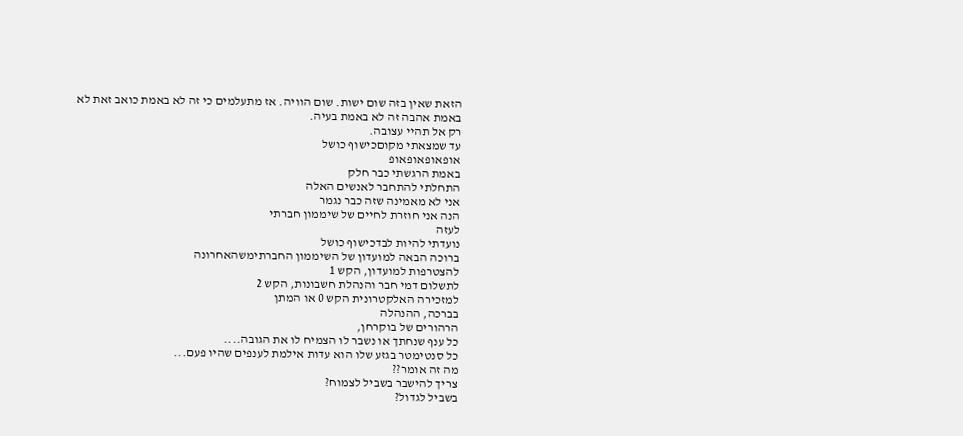הזאת שאין בזה שום ישות. שום הוויה. אז מתעלמים כי זה לא באמת כואב זאת לא באמת אהבה זה לא באמת בעיה.
רק אל תהיי עצובה.
עד שמצאתי מקוםכישוף כושל
אופאופאופאופ
באמת הרגשתי כבר חלק
התחלתי להתחבר לאנשים האלה
אני לא מאמינה שזה כבר נגמר
הנה אני חוזרת לחיים של שיממון חברתי
לעזה
נועדתי להיות לבדכישוף כושל
ברוכה הבאה למועדון של השיממון החברתימשהאחרונה
להצטרפות למועדון, הקש 1
לתשלום דמי חבר והנהלת חשבונות, הקש 2
למזכירה האלקטרונית הקש 0 או המתן
בברכה, ההנהלה
הרהורים של בוקרחן,
כל ענף שנחתך או נשבר לו הצמיח לו את הגובה....
כל סנטימטר בגזע שלו הוא עדות אילמת לענפים שהיו פעם...
מה זה אומר??
צריך להישבר בשביל לצמוח?
בשביל לגדול?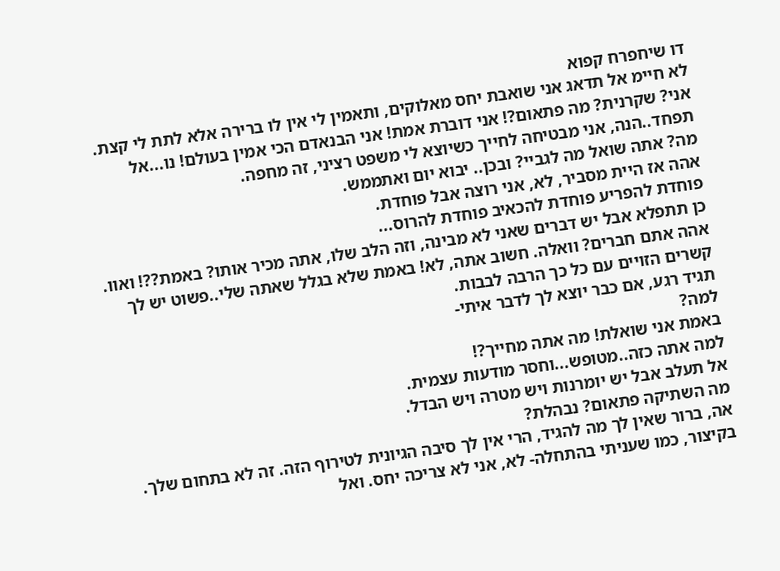דו שיחפרח קפוא
לא חיימ אל תדאג אני שואבת יחס מאלוקים, ותאמין לי אין לו ברירה אלא לתת לי קצת.
אני? שקרנית? מה פתאום?! אני דוברת אמת! אני הבנאדם הכי אמין בעולם! נו...אל תפחד..הנה, אני מבטיחה לחייך כשיוצא לי משפט רציני, זה מחפה.
מה? אתה שואל מה לגביי? ובכן.. יבוא יום ואתממש.
אהה אז היית מסביר, לא, אני רוצה אבל פוחדת.
פוחדת להפריע פוחדת להכאיב פוחדת להרוס...
כן תתפלא אבל יש דברים שאני לא מבינה, וזה הלב שלו, אתה מכיר אותו? באמת??! ואוו. אהה אתם חברים? וואלה. חשוב אתה, לא! באמת שלא בגלל שאתה שלי..פשוט יש לך קשרים הזויים עם כל כך הרבה לבבות.
תגיד רגע, אם כבר יוצא לך לדבר איתי-
למה?
באמת אני שואלת! מה אתה מחייך?!
למה אתה כזה..מטופש...וחסר מודעות עצמית.
אל תעלב אבל יש יומרנות ויש מטרה ויש הבדל.
מה השתיקה פתאום? נבהלת?
אה, ברור שאין לך מה להגיד, הרי אין לך סיבה הגיונית לטירוף הזה. זה לא בתחום שלך.
בקיצור, כמו שעניתי בהתחלה- לא, אני לא צריכה יחס. ואל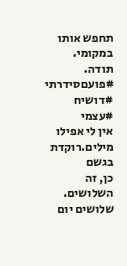תחפש אותו במקומי.
תודה.
#פועםסידרתי
#דושיח
#עצמי
אין לי אפילו מילים.רוקדת בגשם
כן, זה השלושים.
שלושים יום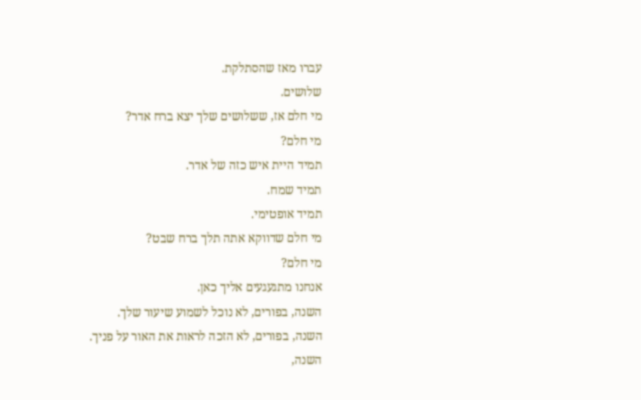עברו מאז שהסתלקת.
שלושים.
מי חלם אז, ששלושים שלך יצא ברח אדר?
מי חלם?
תמיד היית איש כזה של אדר.
תמיד שמח.
תמיד אופטימי.
מי חלם שדווקא אתה תלך ברח שבט?
מי חלם?
אנחנו מתגעגעים אליך כאן.
השנה, בפורים, לא נוכל לשמוע שיעור שלך.
השנה, בפורים, לא הזכה לראות את האור על פניך.
השנה,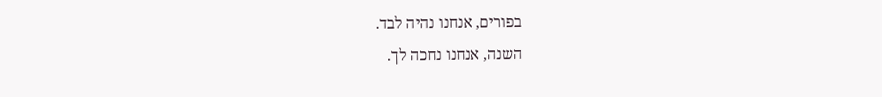בפורים, אנחנו נהיה לבד.
השנה, אנחנו נחכה לך.